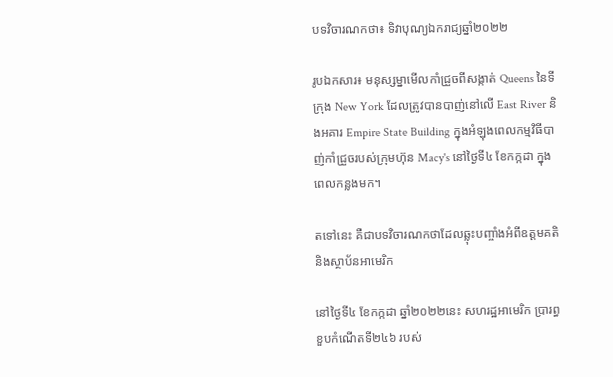បទវិចារណកថា៖ ទិវាបុណ្យឯករាជ្យឆ្នាំ២០២២

រូបឯកសារ៖ មនុស្សម្នាមើលកាំជ្រួចពីសង្កាត់ Queens នៃទីក្រុង New York ដែលត្រូវបានបាញ់នៅលើ East River និងអគារ Empire State Building ក្នុងអំឡុងពេលកម្មវិធីបាញ់កាំជ្រួចរបស់ក្រុមហ៊ុន Macy's នៅថ្ងៃទី៤ ខែកក្កដា ក្នុងពេលកន្លងមក។

តទៅនេះ គឺជាបទវិចារណកថាដែលឆ្លុះបញ្ចាំងអំពីឧត្តមគតិនិងស្ថាប័នអាមេរិក

នៅថ្ងៃទី៤ ខែកក្កដា ឆ្នាំ២០២២នេះ សហរដ្ឋអាមេរិក ប្រារព្ធខួបកំណើតទី២៤៦ របស់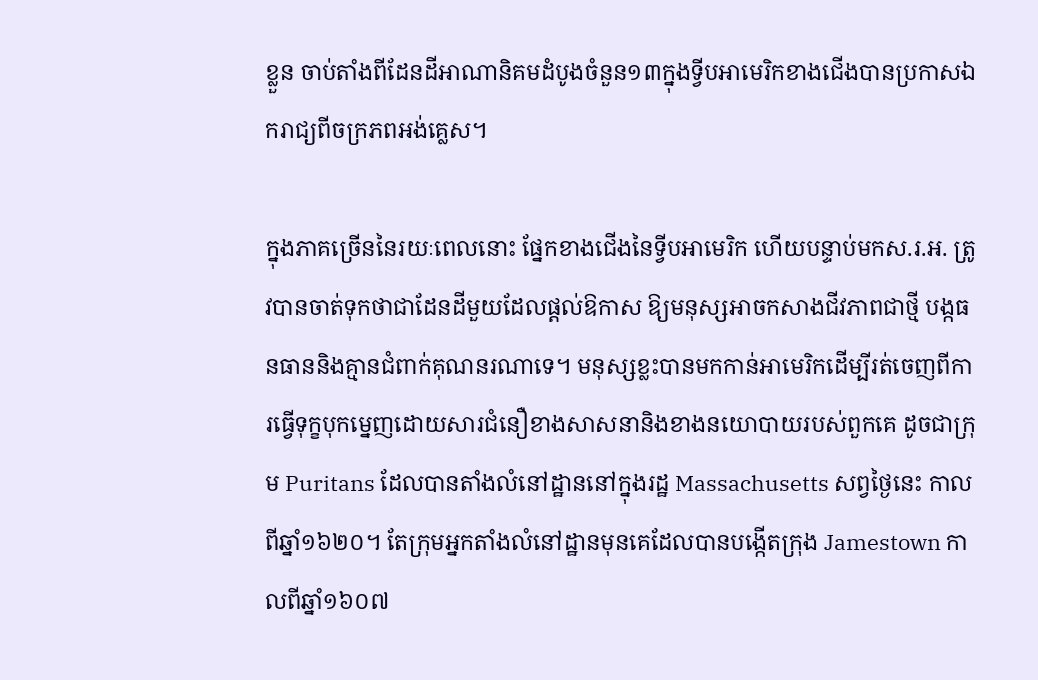ខ្លួន ចាប់តាំងពីដែនដីអាណានិគមដំបូងចំនួន១៣ក្នុងទ្វីបអាមេរិកខាងជើងបានប្រកាសឯករាជ្យពីចក្រភពអង់គ្លេស។

ក្នុងភាគច្រើននៃរយៈពេលនោះ ផ្នែកខាងជើងនៃទ្វីបអាមេរិក ហើយបន្ទាប់មកស.រ.អ. ត្រូវបានចាត់ទុកថាជាដែនដីមួយដែលផ្តល់ឱកាស ឱ្យមនុស្សអាចកសាងជីវភាពជាថ្មី បង្កធនធាននិងគ្មានជំពាក់គុណនរណាទេ។ មនុស្សខ្លះបានមកកាន់អាមេរិកដើម្បីរត់ចេញពីការធ្វើទុក្ខបុកម្នេញដោយសារជំនឿខាងសាសនានិងខាងនយោបាយរបស់ពួកគេ ដូចជាក្រុម Puritans ដែលបានតាំងលំនៅដ្ឋាននៅក្នុងរដ្ឋ Massachusetts សព្វថ្ងៃនេះ កាលពីឆ្នាំ១៦២០។ តែក្រុមអ្នកតាំងលំនៅដ្ឋានមុនគេដែលបានបង្កើតក្រុង Jamestown កាលពីឆ្នាំ១៦០៧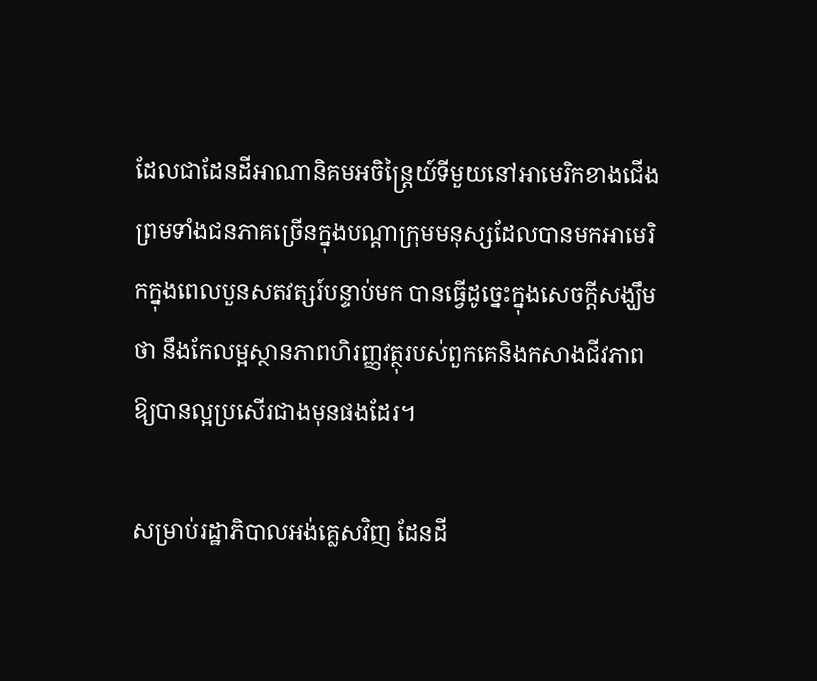ដែលជាដែនដីអាណានិគមអចិន្ត្រៃយ៍ទីមួយនៅអាមេរិកខាងជើង ព្រមទាំងជនភាគច្រើនក្នុងបណ្តាក្រុមមនុស្សដែលបានមកអាមេរិកក្នុងពេលបួនសតវត្សរ៍បន្ទាប់មក បានធ្វើដូច្នេះក្នុងសេចក្តីសង្ឃឹមថា នឹងកែលម្អស្ថានភាពហិរញ្ញវត្ថុរបស់ពួកគេនិងកសាងជីវភាពឱ្យបានល្អប្រសើរជាងមុនផងដែរ។

សម្រាប់រដ្ឋាភិបាលអង់គ្លេសវិញ ដែនដី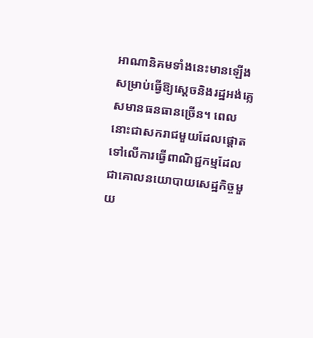អាណានិគមទាំងនេះមានឡើងសម្រាប់ធ្វើឱ្យស្តេចនិងរដ្ឋអង់គ្លេសមានធនធានច្រើន។ ពេលនោះជាសករាជមួយដែលផ្តោតទៅលើការធ្វើពាណិជ្ជកម្មដែលជាគោលនយោបាយសេដ្ឋកិច្ចមួយ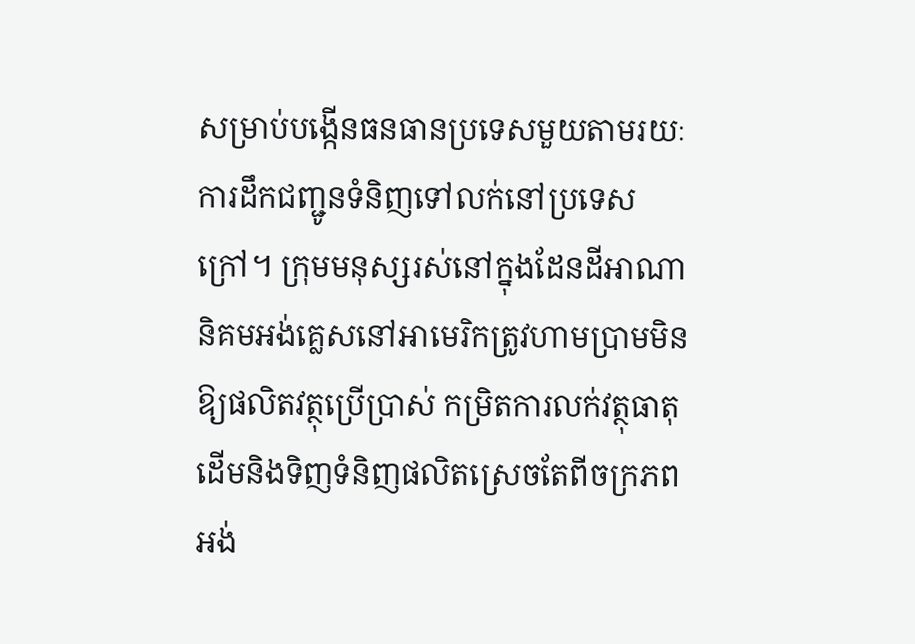សម្រាប់បង្កើនធនធានប្រទេសមួយតាមរយៈការដឹកជញ្ជូនទំនិញទៅលក់នៅប្រទេសក្រៅ។ ក្រុមមនុស្សរស់នៅក្នុងដែនដីអាណានិគមអង់គ្លេសនៅអាមេរិកត្រូវហាមប្រាមមិនឱ្យផលិតវត្ថុប្រើប្រាស់ កម្រិតការលក់វត្ថុធាតុដើមនិងទិញទំនិញផលិតស្រេចតែពីចក្រភពអង់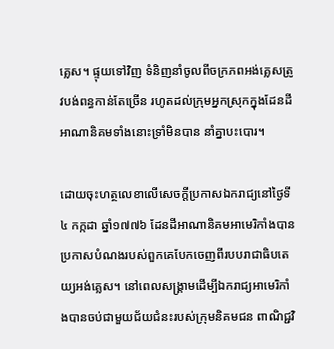គ្លេស។ ផ្ទុយទៅវិញ ទំនិញនាំចូលពីចក្រភពអង់គ្លេសត្រូវបង់ពន្ធកាន់តែច្រើន រហូតដល់ក្រុមអ្នកស្រុកក្នុងដែនដីអាណានិគមទាំងនោះទ្រាំមិនបាន នាំគ្នាបះបោរ។

ដោយចុះហត្ថលេខាលើសេចក្តីប្រកាសឯករាជ្យនៅថ្ងៃទី៤ កក្កដា ឆ្នាំ១៧៧៦ ដែនដីអាណានិគមអាមេរិកាំងបានប្រកាសបំណងរបស់ពួកគេបែកចេញពីរបបរាជាធិបតេយ្យអង់គ្លេស។ នៅពេលសង្គ្រាមដើម្បីឯករាជ្យអាមេរិកាំងបានចប់ជាមួយជ័យជំនះរបស់ក្រុមនិគមជន ពាណិជ្ជវិ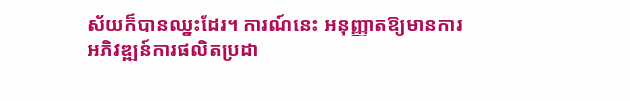ស័យក៏បានឈ្នះដែរ។ ការណ៍នេះ អនុញ្ញាតឱ្យមានការអភិវឌ្ឍន៍ការផលិតប្រដា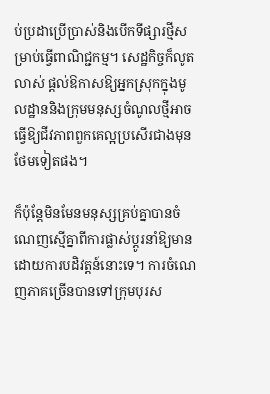ប់ប្រដាប្រើប្រាស់និងបើកទីផ្សារថ្មីសម្រាប់ធ្វើពាណិជ្ជកម្ម។ សេដ្ឋកិច្ចក៏លូតលាស់ ផ្តល់ឱកាសឱ្យអ្នកស្រុកក្នុងមូលដ្ឋាននិងក្រុមមនុស្សចំណូលថ្មីអាចធ្វើឱ្យជីវភាពពួកគេល្អប្រសើរជាងមុនថែមទៀតផង។

ក៏ប៉ុន្តែមិនមែនមនុស្សគ្រប់គ្នាបានចំណេញស្មើគ្នាពីការផ្លាស់ប្តូរនាំឱ្យមានដោយការបដិវត្តន៍នោះទេ។ ការចំណេញភាគច្រើនបានទៅក្រុមបុរស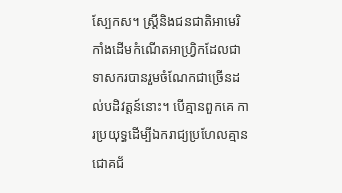ស្បែកស។ ស្ត្រីនិងជនជាតិអាមេរិកាំងដើមកំណើតអាហ្វ្រិកដែលជាទាសករបានរួមចំណែកជាច្រើនដល់បដិវត្តន៍នោះ។ បើគ្មានពួកគេ ការប្រយុទ្ធដើម្បីឯករាជ្យប្រហែលគ្មានជោគជ័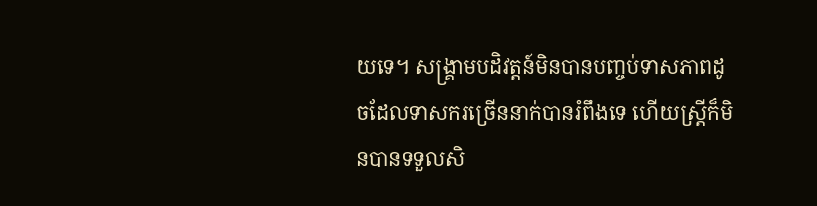យទេ។ សង្គ្រាមបដិវត្តន៍មិនបានបញ្ចប់ទាសភាពដូចដែលទាសករច្រើននាក់បានរំពឹងទេ ហើយស្ត្រីក៏មិនបានទទួលសិ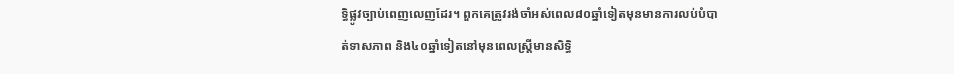ទ្ធិផ្លូវច្បាប់ពេញលេញដែរ។ ពួកគេត្រូវរង់ចាំអស់ពេល៨០ឆ្នាំទៀតមុនមានការលប់បំបាត់ទាសភាព និង៤០ឆ្នាំទៀតនៅមុនពេលស្ត្រីមានសិទ្ធិ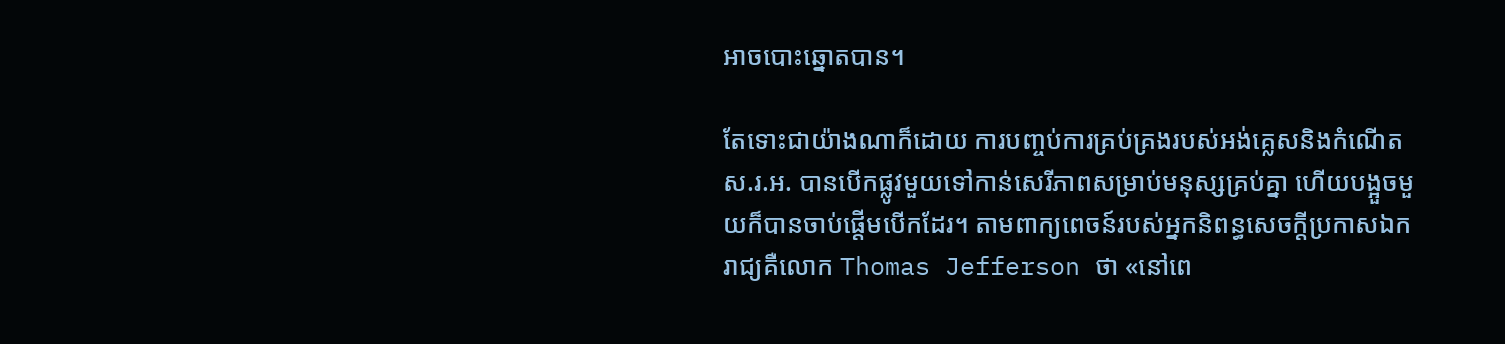អាចបោះឆ្នោតបាន។

តែទោះជាយ៉ាងណាក៏ដោយ ការបញ្ចប់ការគ្រប់គ្រងរបស់អង់គ្លេសនិងកំណើតស.រ.អ. បានបើកផ្លូវមួយទៅកាន់សេរីភាពសម្រាប់មនុស្សគ្រប់គ្នា ហើយបង្អួចមួយក៏បានចាប់ផ្តើមបើកដែរ។ តាមពាក្យពេចន៍របស់អ្នកនិពន្ធសេចក្តីប្រកាសឯករាជ្យគឺលោក Thomas Jefferson ថា «នៅពេ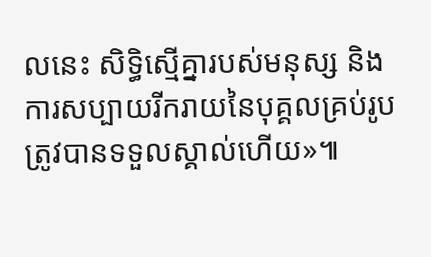លនេះ សិទ្ធិស្មើគ្នារបស់មនុស្ស និងការសប្បាយរីករាយនៃបុគ្គលគ្រប់រូបត្រូវបានទទួលស្គាល់ហើយ»៕